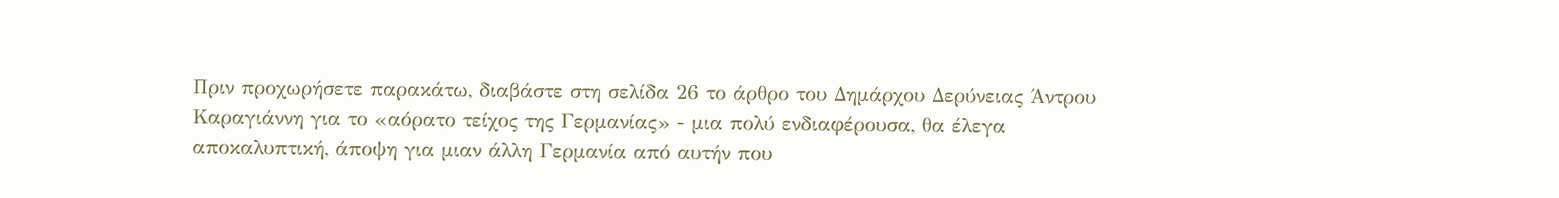Πριν προχωρήσετε παρακάτω, διαβάστε στη σελίδα 26 το άρθρο του Δημάρχου Δερύνειας Άντρου Καραγιάννη για το «αόρατο τείχος της Γερμανίας» - μια πολύ ενδιαφέρουσα, θα έλεγα αποκαλυπτική, άποψη για μιαν άλλη Γερμανία από αυτήν που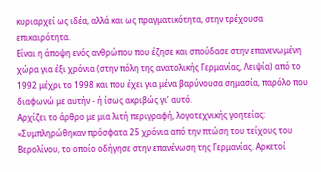κυριαρχεί ως ιδέα, αλλά και ως πραγματικότητα, στην τρέχουσα επικαιρότητα.
Είναι η άποψη ενός ανθρώπου που έζησε και σπούδασε στην επανενωμένη χώρα για έξι χρόνια (στην πόλη της ανατολικής Γερμανίας, Λειψία) από το 1992 μέχρι το 1998 και που έχει για μένα βαρύνουσα σημασία, παρόλο που διαφωνώ με αυτήν - ή ίσως ακριβώς γι’ αυτό.
Αρχίζει το άρθρο με μια λιτή περιγραφή, λογοτεχνικής γοητείας: «Συμπληρώθηκαν πρόσφατα 25 χρόνια από την πτώση του τείχους του Βερολίνου, το οποίο οδήγησε στην επανένωση της Γερμανίας. Αρκετοί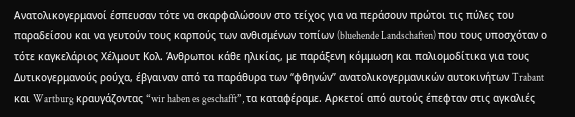Ανατολικογερμανοί έσπευσαν τότε να σκαρφαλώσουν στο τείχος για να περάσουν πρώτοι τις πύλες του παραδείσου και να γευτούν τους καρπούς των ανθισμένων τοπίων (bluehende Landschaften) που τους υποσχόταν ο τότε καγκελάριος Χέλμουτ Κολ. Άνθρωποι κάθε ηλικίας, με παράξενη κόμμωση και παλιομοδίτικα για τους Δυτικογερμανούς ρούχα, έβγαιναν από τα παράθυρα των “φθηνών” ανατολικογερμανικών αυτοκινήτων Trabant και Wartburg κραυγάζοντας “wir haben es geschafft”, τα καταφέραμε. Αρκετοί από αυτούς έπεφταν στις αγκαλιές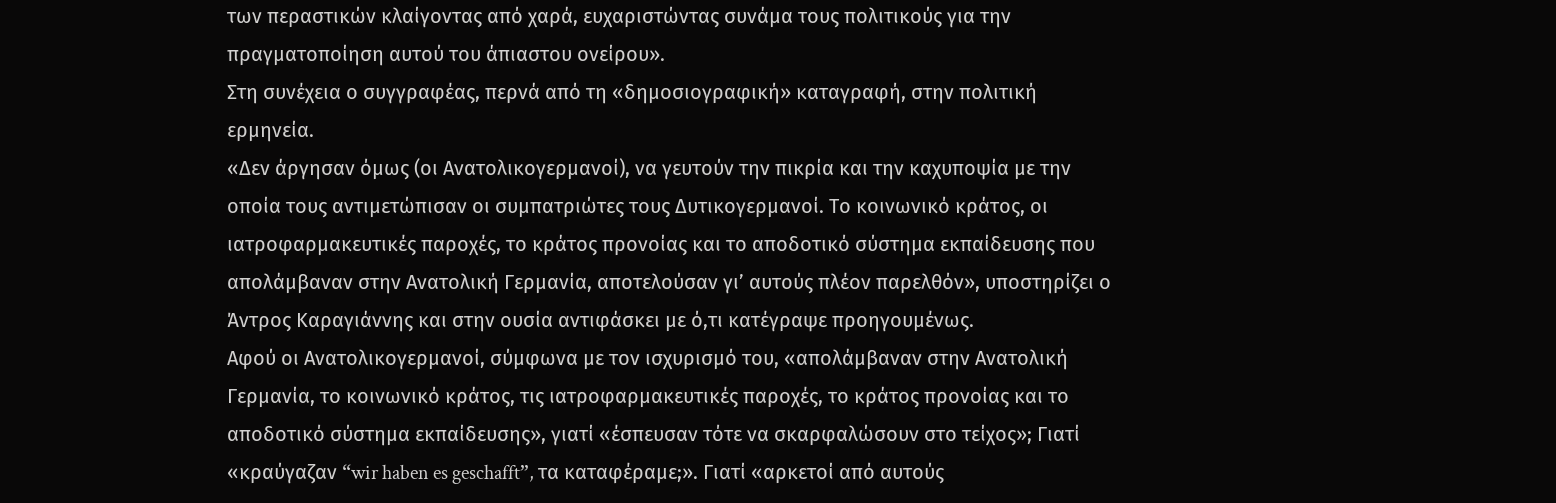των περαστικών κλαίγοντας από χαρά, ευχαριστώντας συνάμα τους πολιτικούς για την πραγματοποίηση αυτού του άπιαστου ονείρου».
Στη συνέχεια ο συγγραφέας, περνά από τη «δημοσιογραφική» καταγραφή, στην πολιτική ερμηνεία.
«Δεν άργησαν όμως (οι Ανατολικογερμανοί), να γευτούν την πικρία και την καχυποψία με την οποία τους αντιμετώπισαν οι συμπατριώτες τους Δυτικογερμανοί. Το κοινωνικό κράτος, οι ιατροφαρμακευτικές παροχές, το κράτος προνοίας και το αποδοτικό σύστημα εκπαίδευσης που απολάμβαναν στην Ανατολική Γερμανία, αποτελούσαν γι’ αυτούς πλέον παρελθόν», υποστηρίζει ο Άντρος Καραγιάννης και στην ουσία αντιφάσκει με ό,τι κατέγραψε προηγουμένως.
Αφού οι Ανατολικογερμανοί, σύμφωνα με τον ισχυρισμό του, «απολάμβαναν στην Ανατολική Γερμανία, το κοινωνικό κράτος, τις ιατροφαρμακευτικές παροχές, το κράτος προνοίας και το αποδοτικό σύστημα εκπαίδευσης», γιατί «έσπευσαν τότε να σκαρφαλώσουν στο τείχος»; Γιατί «κραύγαζαν “wir haben es geschafft”, τα καταφέραμε;». Γιατί «αρκετοί από αυτούς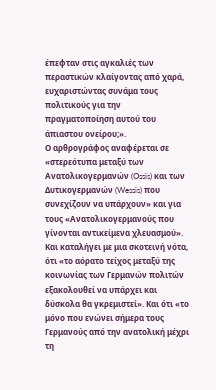έπεφταν στις αγκαλιές των περαστικών κλαίγοντας από χαρά, ευχαριστώντας συνάμα τους πολιτικούς για την πραγματοποίηση αυτού του άπιαστου ονείρου;».
Ο αρθρογράφος αναφέρεται σε «στερεότυπα μεταξύ των Ανατολικογερμανών (Ossis) και των Δυτικογερμανών (Wessis) που συνεχίζουν να υπάρχουν» και για τους «Ανατολικογερμανούς που γίνονται αντικείμενα χλευασμού».
Και καταλήγει με μια σκοτεινή νότα, ότι «το αόρατο τείχος μεταξύ της κοινωνίας των Γερμανών πολιτών εξακολουθεί να υπάρχει και δύσκολα θα γκρεμιστεί». Και ότι «το μόνο που ενώνει σήμερα τους Γερμανούς από την ανατολική μέχρι τη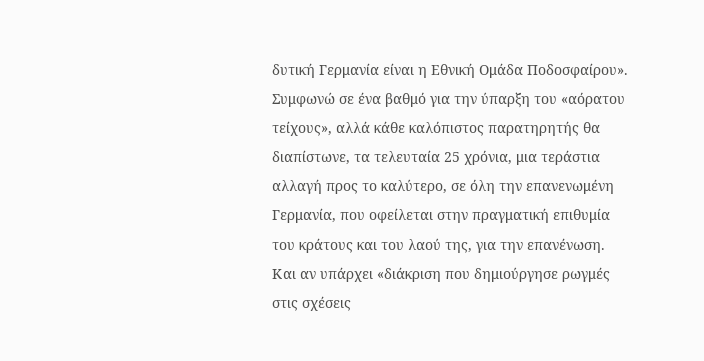δυτική Γερμανία είναι η Εθνική Ομάδα Ποδοσφαίρου».
Συμφωνώ σε ένα βαθμό για την ύπαρξη του «αόρατου τείχους», αλλά κάθε καλόπιστος παρατηρητής θα διαπίστωνε, τα τελευταία 25 χρόνια, μια τεράστια αλλαγή προς το καλύτερο, σε όλη την επανενωμένη Γερμανία, που οφείλεται στην πραγματική επιθυμία του κράτους και του λαού της, για την επανένωση.
Και αν υπάρχει «διάκριση που δημιούργησε ρωγμές στις σχέσεις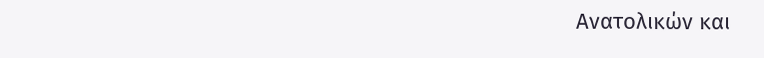Ανατολικών και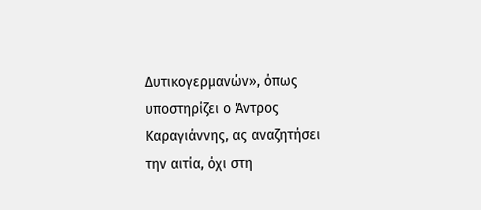Δυτικογερμανών», όπως υποστηρίζει ο Άντρος Καραγιάννης, ας αναζητήσει την αιτία, όχι στη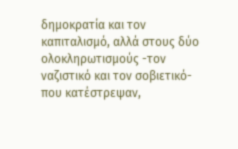δημοκρατία και τον καπιταλισμό, αλλά στους δύο ολοκληρωτισμούς -τον ναζιστικό και τον σοβιετικό- που κατέστρεψαν,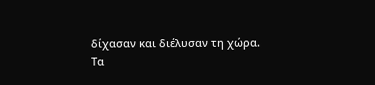δίχασαν και διέλυσαν τη χώρα.
Τα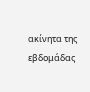ακίνητα της εβδομάδας